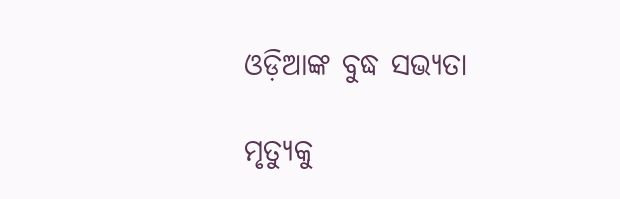ଓଡ଼ିଆଙ୍କ ବୁଦ୍ଧ ସଭ୍ୟତା

ମୃତ୍ୟୁକୁ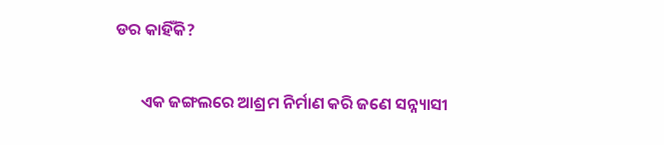ଡର କାହିଁକି?

       ଏକ ଜଙ୍ଗଲରେ ଆଶ୍ରମ ନିର୍ମାଣ କରି ଜଣେ ସନ୍ନ୍ୟାସୀ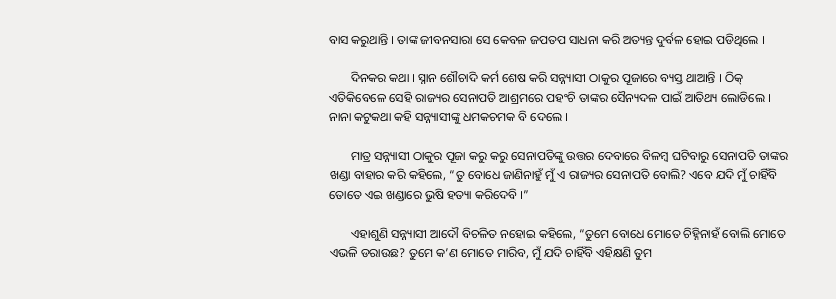ବାସ କରୁଥାନ୍ତି । ତାଙ୍କ ଜୀବନସାରା ସେ କେବଳ ଜପତପ ସାଧନା କରି ଅତ୍ୟନ୍ତ ଦୁର୍ବଳ ହୋଇ ପଡିଥିଲେ ।

       ଦିନକର କଥା । ସ୍ନାନ ଶୌଚାଦି କର୍ମ ଶେଷ କରି ସନ୍ନ୍ୟାସୀ ଠାକୁର ପୂଜାରେ ବ୍ୟସ୍ତ ଥାଆନ୍ତି । ଠିକ୍ ଏତିକିବେଳେ ସେହି ରାଜ୍ୟର ସେନାପତି ଆଶ୍ରମରେ ପହଂଚି ତାଙ୍କର ସୈନ୍ୟଦଳ ପାଇଁ ଆତିଥ୍ୟ ଲୋଡିଲେ । ନାନା କଟୁକଥା କହି ସନ୍ନ୍ୟାସୀଙ୍କୁ ଧମକଚମକ ବି ଦେଲେ ।

       ମାତ୍ର ସନ୍ନ୍ୟାସୀ ଠାକୁର ପୂଜା କରୁ କରୁ ସେନାପତିଙ୍କୁ ଉତ୍ତର ଦେବାରେ ବିଳମ୍ବ ଘଟିବାରୁ ସେନାପତି ତାଙ୍କର ଖଣ୍ଡା ବାହାର କରି କହିଲେ, “ତୁ ବୋଧେ ଜାଣିନାହୁଁ ମୁଁ ଏ ରାଜ୍ୟର ସେନାପତି ବୋଲି? ଏବେ ଯଦି ମୁଁ ଚାହିଁବି ତୋତେ ଏଇ ଖଣ୍ଡାରେ ଭୁଷି ହତ୍ୟା କରିଦେବି ।”

       ଏହାଶୁଣି ସନ୍ନ୍ୟାସୀ ଆଦୌ ବିଚଳିତ ନହୋଇ କହିଲେ, “ତୁମେ ବୋଧେ ମୋତେ ଚିହ୍ନିନାହଁ ବୋଲି ମୋତେ ଏଭଳି ଡରାଉଛ? ତୁମେ କ’ଣ ମୋତେ ମାରିବ, ମୁଁ ଯଦି ଚାହିଁବି ଏହିକ୍ଷଣି ତୁମ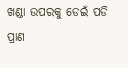ଖଣ୍ଡା ଉପରକୁ ଡେଇଁ ପଡି ପ୍ରାଣ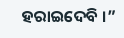ହରାଇଦେବି ।”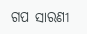ଗପ ସାରଣୀ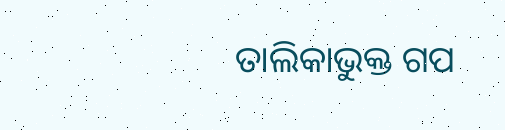ତାଲିକାଭୁକ୍ତ ଗପ